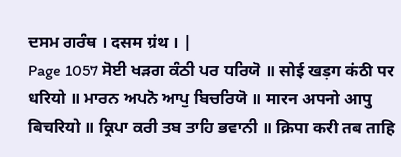ਦਸਮ ਗਰੰਥ । दसम ग्रंथ । |
Page 1057 ਸੋਈ ਖੜਗ ਕੰਠੀ ਪਰ ਧਰਿਯੋ ॥ सोई खड़ग कंठी पर धरियो ॥ ਮਾਰਨ ਅਪਨੋ ਆਪੁ ਬਿਚਰਿਯੋ ॥ मारन अपनो आपु बिचरियो ॥ ਕ੍ਰਿਪਾ ਕਰੀ ਤਬ ਤਾਹਿ ਭਵਾਨੀ ॥ क्रिपा करी तब ताहि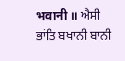भवानी ॥ ਐਸੀ ਭਾਂਤਿ ਬਖਾਨੀ ਬਾਨੀ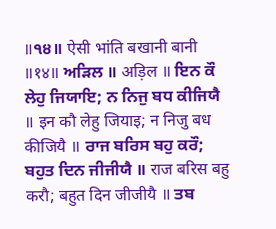॥੧੪॥ ऐसी भांति बखानी बानी ॥१४॥ ਅੜਿਲ ॥ अड़िल ॥ ਇਨ ਕੌ ਲੇਹੁ ਜਿਯਾਇ; ਨ ਨਿਜੁ ਬਧ ਕੀਜਿਯੈ ॥ इन कौ लेहु जियाइ; न निजु बध कीजियै ॥ ਰਾਜ ਬਰਿਸ ਬਹੁ ਕਰੌ; ਬਹੁਤ ਦਿਨ ਜੀਜੀਯੈ ॥ राज बरिस बहु करौ; बहुत दिन जीजीयै ॥ ਤਬ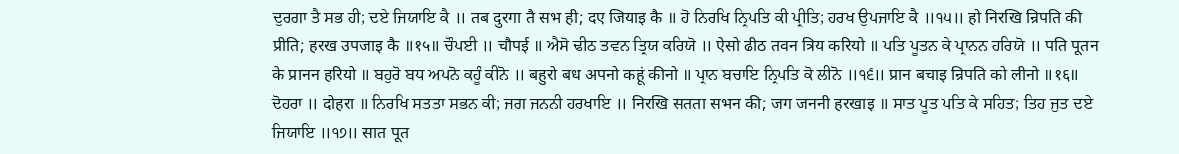ਦੁਰਗਾ ਤੈ ਸਭ ਹੀ; ਦਏ ਜਿਯਾਇ ਕੈ ॥ तब दुरगा तै सभ ही; दए जियाइ कै ॥ ਹੋ ਨਿਰਖਿ ਨ੍ਰਿਪਤਿ ਕੀ ਪ੍ਰੀਤਿ; ਹਰਖ ਉਪਜਾਇ ਕੈ ॥੧੫॥ हो निरखि न्रिपति की प्रीति; हरख उपजाइ कै ॥१५॥ ਚੌਪਈ ॥ चौपई ॥ ਐਸੋ ਢੀਠ ਤਵਨ ਤ੍ਰਿਯ ਕਰਿਯੋ ॥ ऐसो ढीठ तवन त्रिय करियो ॥ ਪਤਿ ਪੂਤਨ ਕੇ ਪ੍ਰਾਨਨ ਹਰਿਯੋ ॥ पति पूतन के प्रानन हरियो ॥ ਬਹੁਰੋ ਬਧ ਅਪਨੋ ਕਹੂੰ ਕੀਨੋ ॥ बहुरो बध अपनो कहूं कीनो ॥ ਪ੍ਰਾਨ ਬਚਾਇ ਨ੍ਰਿਪਤਿ ਕੋ ਲੀਨੋ ॥੧੬॥ प्रान बचाइ न्रिपति को लीनो ॥१६॥ ਦੋਹਰਾ ॥ दोहरा ॥ ਨਿਰਖਿ ਸਤਤਾ ਸਭਨ ਕੀ; ਜਗ ਜਨਨੀ ਹਰਖਾਇ ॥ निरखि सतता सभन की; जग जननी हरखाइ ॥ ਸਾਤ ਪੂਤ ਪਤਿ ਕੇ ਸਹਿਤ; ਤਿਹ ਜੁਤ ਦਏ ਜਿਯਾਇ ॥੧੭॥ सात पूत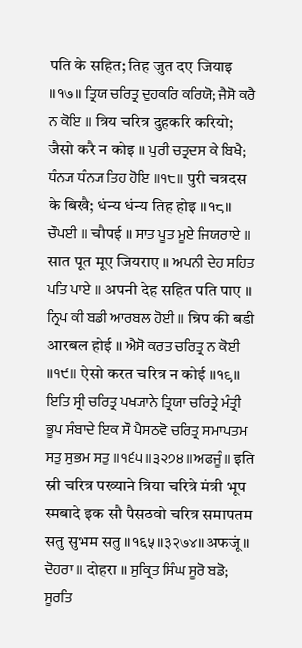पति के सहित; तिह जुत दए जियाइ ॥१७॥ ਤ੍ਰਿਯ ਚਰਿਤ੍ਰ ਦੁਹਕਰਿ ਕਰਿਯੋ; ਜੈਸੋ ਕਰੈ ਨ ਕੋਇ ॥ त्रिय चरित्र दुहकरि करियो; जैसो करै न कोइ ॥ ਪੁਰੀ ਚਤ੍ਰਦਸ ਕੇ ਬਿਖੈ; ਧੰਨ੍ਯ ਧੰਨ੍ਯ ਤਿਹ ਹੋਇ ॥੧੮॥ पुरी चत्रदस के बिखै; धंन्य धंन्य तिह होइ ॥१८॥ ਚੌਪਈ ॥ चौपई ॥ ਸਾਤ ਪੂਤ ਮੂਏ ਜਿਯਰਾਏ ॥ सात पूत मूए जियराए ॥ ਅਪਨੀ ਦੇਹ ਸਹਿਤ ਪਤਿ ਪਾਏ ॥ अपनी देह सहित पति पाए ॥ ਨ੍ਰਿਪ ਕੀ ਬਡੀ ਆਰਬਲ ਹੋਈ ॥ न्रिप की बडी आरबल होई ॥ ਐਸੋ ਕਰਤ ਚਰਿਤ੍ਰ ਨ ਕੋਈ ॥੧੯॥ ऐसो करत चरित्र न कोई ॥१९॥ ਇਤਿ ਸ੍ਰੀ ਚਰਿਤ੍ਰ ਪਖ੍ਯਾਨੇ ਤ੍ਰਿਯਾ ਚਰਿਤ੍ਰੇ ਮੰਤ੍ਰੀ ਭੂਪ ਸੰਬਾਦੇ ਇਕ ਸੌ ਪੈਸਠਵੋ ਚਰਿਤ੍ਰ ਸਮਾਪਤਮ ਸਤੁ ਸੁਭਮ ਸਤੁ ॥੧੬੫॥੩੨੭੪॥ਅਫਜੂੰ॥ इति स्री चरित्र पख्याने त्रिया चरित्रे मंत्री भूप स्मबादे इक सौ पैसठवो चरित्र समापतम सतु सुभम सतु ॥१६५॥३२७४॥अफजूं॥ ਦੋਹਰਾ ॥ दोहरा ॥ ਸੁਕ੍ਰਿਤ ਸਿੰਘ ਸੂਰੋ ਬਡੋ; ਸੂਰਤਿ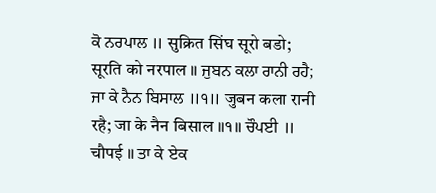ਕੋ ਨਰਪਾਲ ॥ सुक्रित सिंघ सूरो बडो; सूरति को नरपाल ॥ ਜੁਬਨ ਕਲਾ ਰਾਨੀ ਰਹੈ; ਜਾ ਕੇ ਨੈਨ ਬਿਸਾਲ ॥੧॥ जुबन कला रानी रहै; जा के नैन बिसाल ॥१॥ ਚੌਪਈ ॥ चौपई ॥ ਤਾ ਕੇ ਏਕ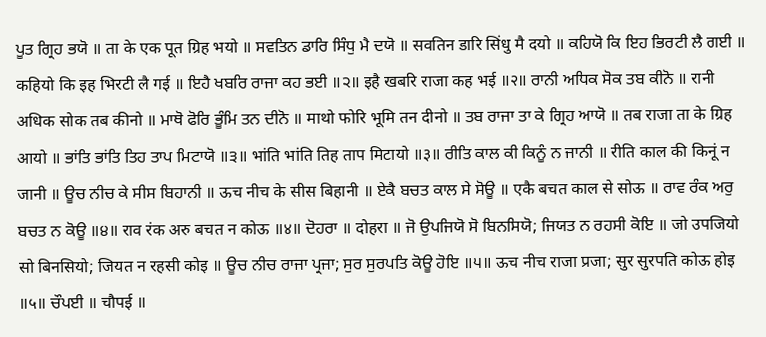ਪੂਤ ਗ੍ਰਿਹ ਭਯੋ ॥ ता के एक पूत ग्रिह भयो ॥ ਸਵਤਿਨ ਡਾਰਿ ਸਿੰਧੁ ਮੈ ਦਯੋ ॥ सवतिन डारि सिंधु मै दयो ॥ ਕਹਿਯੋ ਕਿ ਇਹ ਭਿਰਟੀ ਲੈ ਗਈ ॥ कहियो कि इह भिरटी लै गई ॥ ਇਹੈ ਖਬਰਿ ਰਾਜਾ ਕਹ ਭਈ ॥੨॥ इहै खबरि राजा कह भई ॥२॥ ਰਾਨੀ ਅਧਿਕ ਸੋਕ ਤਬ ਕੀਨੋ ॥ रानी अधिक सोक तब कीनो ॥ ਮਾਥੋ ਫੋਰਿ ਭੂੰਮਿ ਤਨ ਦੀਨੋ ॥ माथो फोरि भूमि तन दीनो ॥ ਤਬ ਰਾਜਾ ਤਾ ਕੇ ਗ੍ਰਿਹ ਆਯੋ ॥ तब राजा ता के ग्रिह आयो ॥ ਭਾਂਤਿ ਭਾਂਤਿ ਤਿਹ ਤਾਪ ਮਿਟਾਯੋ ॥੩॥ भांति भांति तिह ताप मिटायो ॥३॥ ਰੀਤਿ ਕਾਲ ਕੀ ਕਿਨੂੰ ਨ ਜਾਨੀ ॥ रीति काल की किनूं न जानी ॥ ਊਚ ਨੀਚ ਕੇ ਸੀਸ ਬਿਹਾਨੀ ॥ ऊच नीच के सीस बिहानी ॥ ਏਕੈ ਬਚਤ ਕਾਲ ਸੇ ਸੋਊ ॥ एकै बचत काल से सोऊ ॥ ਰਾਵ ਰੰਕ ਅਰੁ ਬਚਤ ਨ ਕੋਊ ॥੪॥ राव रंक अरु बचत न कोऊ ॥४॥ ਦੋਹਰਾ ॥ दोहरा ॥ ਜੋ ਉਪਜਿਯੋ ਸੋ ਬਿਨਸਿਯੋ; ਜਿਯਤ ਨ ਰਹਸੀ ਕੋਇ ॥ जो उपजियो सो बिनसियो; जियत न रहसी कोइ ॥ ਊਚ ਨੀਚ ਰਾਜਾ ਪ੍ਰਜਾ; ਸੁਰ ਸੁਰਪਤਿ ਕੋਊ ਹੋਇ ॥੫॥ ऊच नीच राजा प्रजा; सुर सुरपति कोऊ होइ ॥५॥ ਚੌਪਈ ॥ चौपई ॥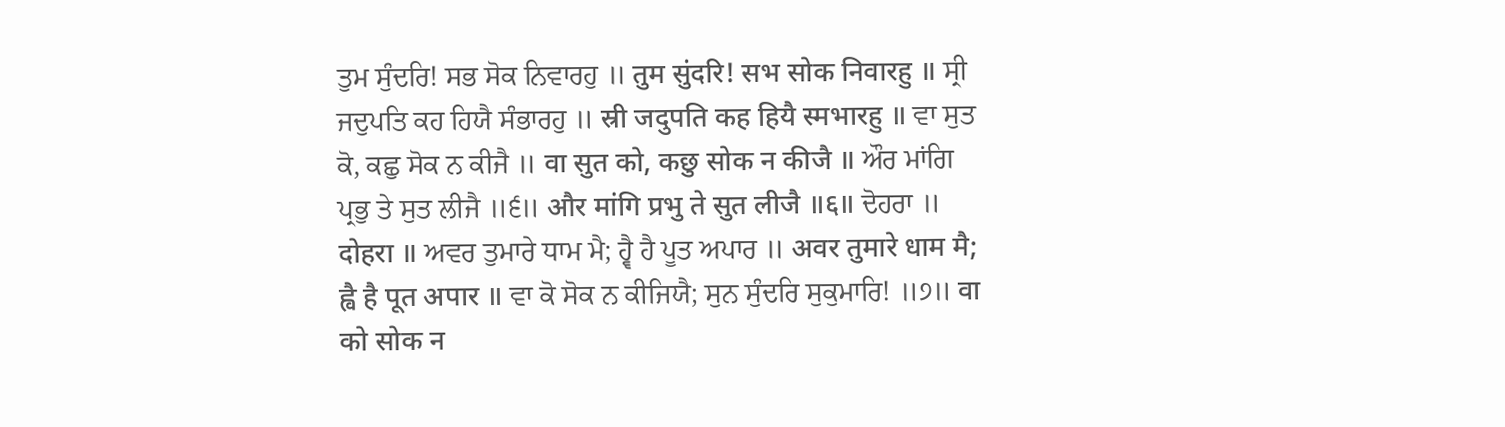ਤੁਮ ਸੁੰਦਰਿ! ਸਭ ਸੋਕ ਨਿਵਾਰਹੁ ॥ तुम सुंदरि! सभ सोक निवारहु ॥ ਸ੍ਰੀ ਜਦੁਪਤਿ ਕਹ ਹਿਯੈ ਸੰਭਾਰਹੁ ॥ स्री जदुपति कह हियै स्मभारहु ॥ ਵਾ ਸੁਤ ਕੋ, ਕਛੁ ਸੋਕ ਨ ਕੀਜੈ ॥ वा सुत को, कछु सोक न कीजै ॥ ਔਰ ਮਾਂਗਿ ਪ੍ਰਭੁ ਤੇ ਸੁਤ ਲੀਜੈ ॥੬॥ और मांगि प्रभु ते सुत लीजै ॥६॥ ਦੋਹਰਾ ॥ दोहरा ॥ ਅਵਰ ਤੁਮਾਰੇ ਧਾਮ ਮੈ; ਹ੍ਵੈ ਹੈ ਪੂਤ ਅਪਾਰ ॥ अवर तुमारे धाम मै; ह्वै है पूत अपार ॥ ਵਾ ਕੋ ਸੋਕ ਨ ਕੀਜਿਯੈ; ਸੁਨ ਸੁੰਦਰਿ ਸੁਕੁਮਾਰਿ! ॥੭॥ वा को सोक न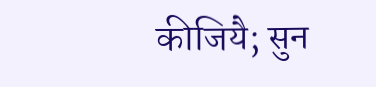कीजियै; सुन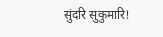सुंदरि सुकुमारि!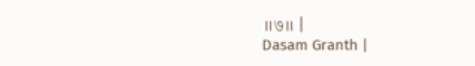॥७॥ |
Dasam Granth |